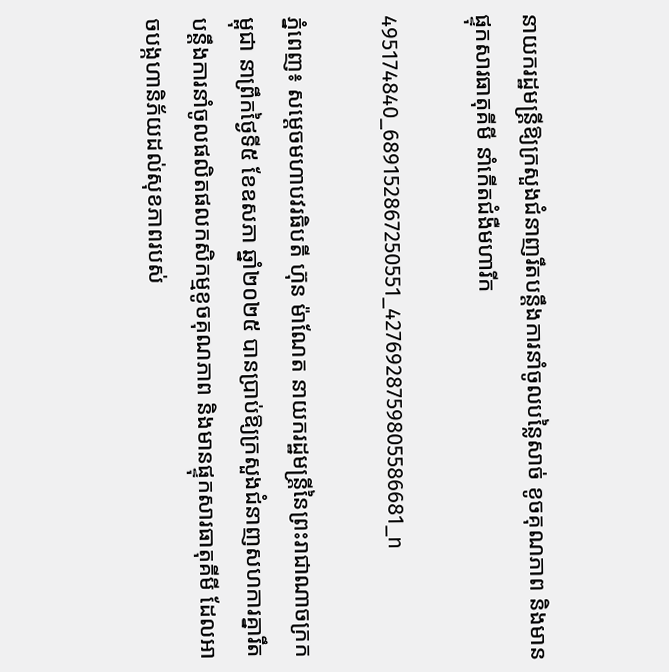នាយករដ្ឋមន្ត្រីឱ្យក្រសួងជំនាញរឹតបន្តឹងការនាំចូលបន្លៃសាច់ ខូចគុណភាព និងមានផ្ទុកសារធាតុគីមី នាំកើតជំងឺមហារីក

495174840_689152867250551_4276928759805586681_n

ភ្នំពេញ៖ សម្ដេចមហាបវរធិបតី ហ៊ុន ម៉ាណែត នាយករដ្ឋមន្ត្រីនៃព្រះរាជាណាចក្រកម្ពុជា នាព្រឹកថ្ងៃទី៥ ខែឧសភា ឆ្នាំ២០២៥ បានប្រាប់ឱ្យក្រសួងជំនាញសហការគ្នារឹតបន្តឹងការនាំចូលផលិតផលកសិកម្មខូចគុណភាព និងមានផ្ទុកសារធាតុគីមី ដែលអាចបង្កហានិភ័យដល់សុខភាពរបស់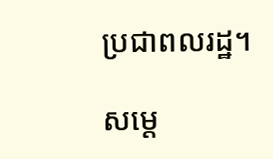ប្រជាពលរដ្ឋ។

សម្តេ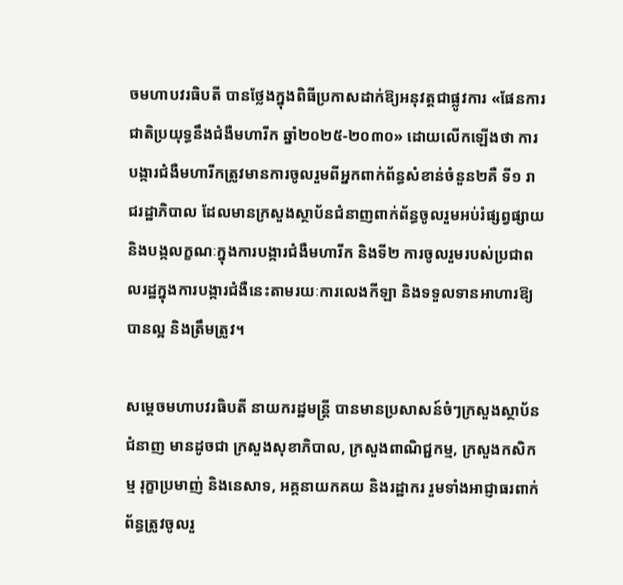ចមហាបវរធិបតី បានថ្លែងក្នុងពិធីប្រកាសដាក់ឱ្យអនុវត្តជាផ្លូវការ «ផែនការជាតិប្រយុទ្ធនឹងជំងឺមហារីក ឆ្នាំ២០២៥-២០៣០» ដោយលើកឡើងថា ការបង្ការជំងឺមហារីកត្រូវមានការចូលរួមពីអ្នកពាក់ព័ន្ធសំខាន់ចំនួន២គឺ ទី១ រាជរដ្ឋាភិបាល ដែលមានក្រសួងស្ថាប័នជំនាញពាក់ព័ន្ធចូលរួមអប់រំផ្សព្វផ្សាយ និងបង្កលក្ខណៈក្នុងការបង្ការជំងឺមហារីក និងទី២ ការចូលរួមរបស់ប្រជាពលរដ្ឋក្នុងការបង្ការជំងឺនេះតាមរយៈការលេងកីឡា និងទទួលទានអាហារឱ្យបានល្អ និងត្រឹមត្រូវ។

សម្តេចមហាបវរធិបតី នាយករដ្ឋមន្ត្រី បានមានប្រសាសន៍ចំៗក្រសួងស្ថាប័នជំនាញ មានដូចជា ក្រសួងសុខាភិបាល, ក្រសួងពាណិជ្ជកម្ម, ក្រសួងកសិកម្ម រុក្ខាប្រមាញ់ និងនេសាទ, អគ្គនាយកគយ និងរដ្ឋាករ រួមទាំងអាជ្ញាធរពាក់ព័ន្ធត្រូវចូលរួ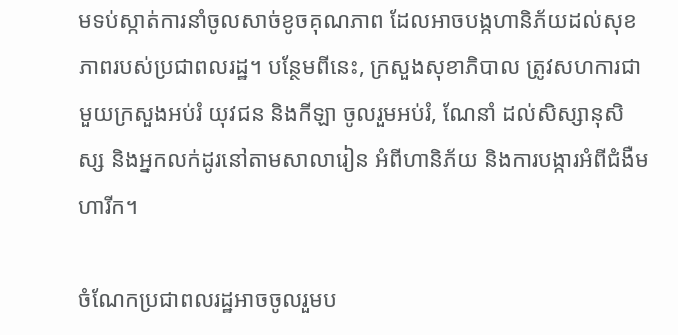មទប់ស្កាត់ការនាំចូលសាច់ខូចគុណភាព ដែលអាចបង្កហានិភ័យដល់សុខភាពរបស់ប្រជាពលរដ្ឋ។ បន្ថែមពីនេះ, ក្រសួងសុខាភិបាល ត្រូវសហការជាមួយក្រសួងអប់រំ យុវជន និងកីឡា ចូលរួមអប់រំ, ណែនាំ ដល់សិស្សានុសិស្ស និងអ្នកលក់ដូរនៅតាមសាលារៀន អំពីហានិភ័យ និងការបង្ការអំពីជំងឺមហារីក។

ចំណែកប្រជាពលរដ្ឋអាចចូលរួមប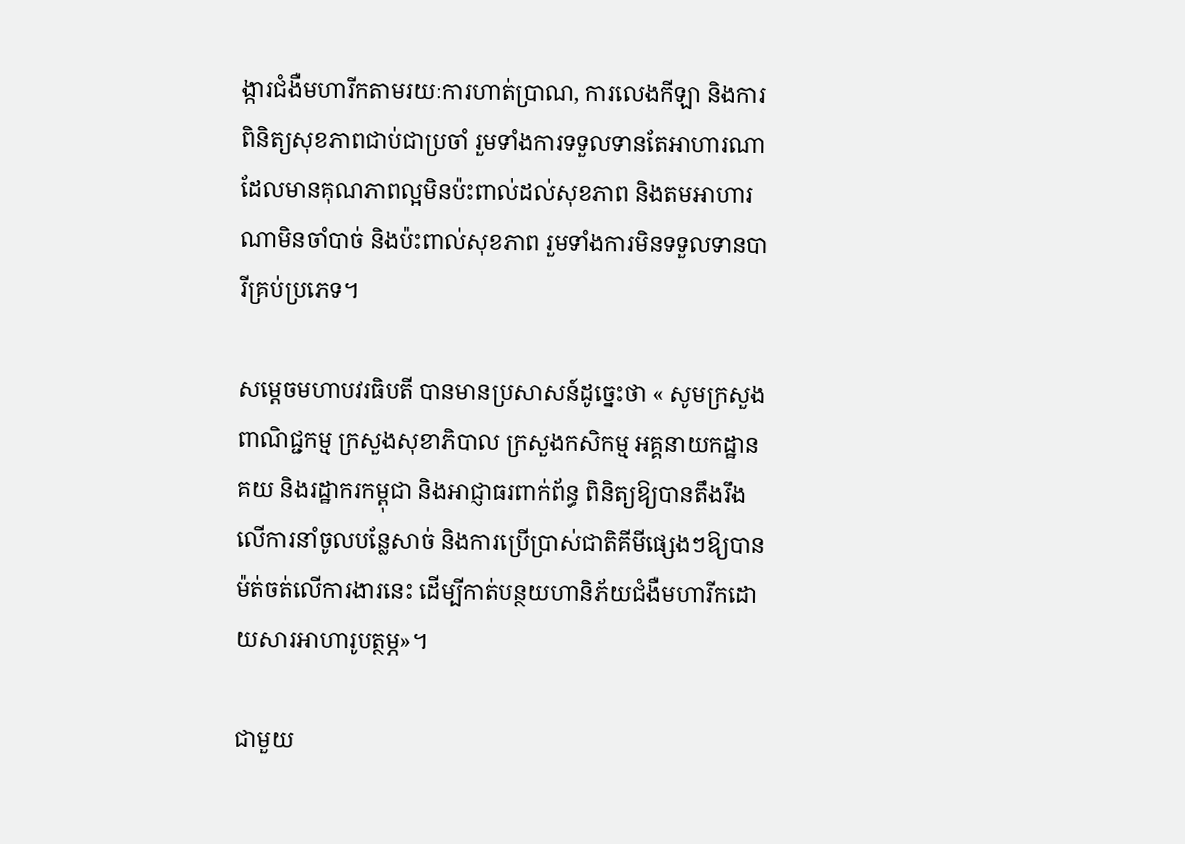ង្ការជំងឺមហារីកតាមរយៈការហាត់ប្រាណ, ការលេងកីឡា និងការពិនិត្យសុខភាពជាប់ជាប្រចាំ រួមទាំងការទទួលទានតែអាហារណា ដែលមានគុណភាពល្អមិនប៉ះពាល់ដល់សុខភាព និងតមអាហារណាមិនចាំបាច់ និងប៉ះពាល់សុខភាព រួមទាំងការមិនទទួលទានបារីគ្រប់ប្រភេទ។

សម្តេចមហាបវរធិបតី បានមានប្រសាសន៍ដូច្នេះថា « សូមក្រសួងពាណិជ្ជកម្ម ក្រសួងសុខាភិបាល ក្រសួងកសិកម្ម អគ្គនាយកដ្ឋានគយ និងរដ្ឋាករកម្ពុជា និងអាជ្ញាធរពាក់ព័ន្ធ ពិនិត្យឱ្យបានតឹងរឹងលើការនាំចូលបន្លែសាច់ និងការប្រើប្រាស់ជាតិគីមីផ្សេងៗឱ្យបានម៉ត់ចត់លើការងារនេះ ដើម្បីកាត់បន្ថយហានិភ័យជំងឺមហារីកដោយសារអាហារូបត្ថម្ភ»។

ជាមួយ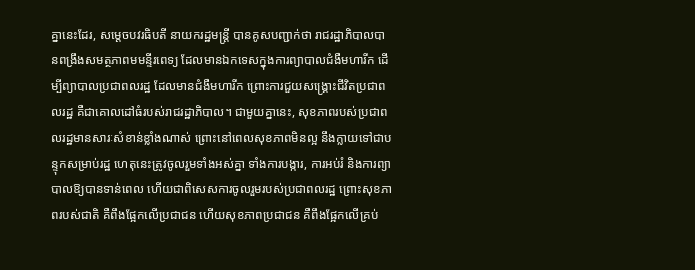គ្នានេះដែរ, សម្ដេចបវរធិបតី នាយករដ្ឋមន្ត្រី បានគូសបញ្ជាក់ថា រាជរដ្ឋាភិបាលបានពង្រឹងសមត្ថភាពមមន្ទីរពេទ្យ ដែលមានឯកទេសក្នុងការព្យាបាលជំងឺមហារីក ដើម្បីព្យាបាលប្រជាពលរដ្ឋ ដែលមានជំងឺមហារីក ព្រោះការជួយសង្គ្រោះជីវិតប្រជាពលរដ្ឋ គឺជាគោលដៅធំរបស់រាជរដ្ឋាភិបាល។ ជាមួយគ្នានេះ, សុខភាពរបស់ប្រជាពលរដ្ឋមានសារៈសំខាន់ខ្លាំងណាស់ ព្រោះនៅពេលសុខភាពមិនល្អ នឹងក្លាយទៅជាបន្ទុកសម្រាប់រដ្ឋ ហេតុនេះត្រូវចូលរួមទាំងអស់គ្នា ទាំងការបង្ការ, ការអប់រំ និងការព្យាបាលឱ្យបានទាន់ពេល ហើយជាពិសេសការចូលរួមរបស់ប្រជាពលរដ្ឋ ព្រោះសុខភាពរបស់ជាតិ គឺពឹងផ្អែកលើប្រជាជន ហើយសុខភាពប្រជាជន គឺពឹងផ្អែកលើគ្រប់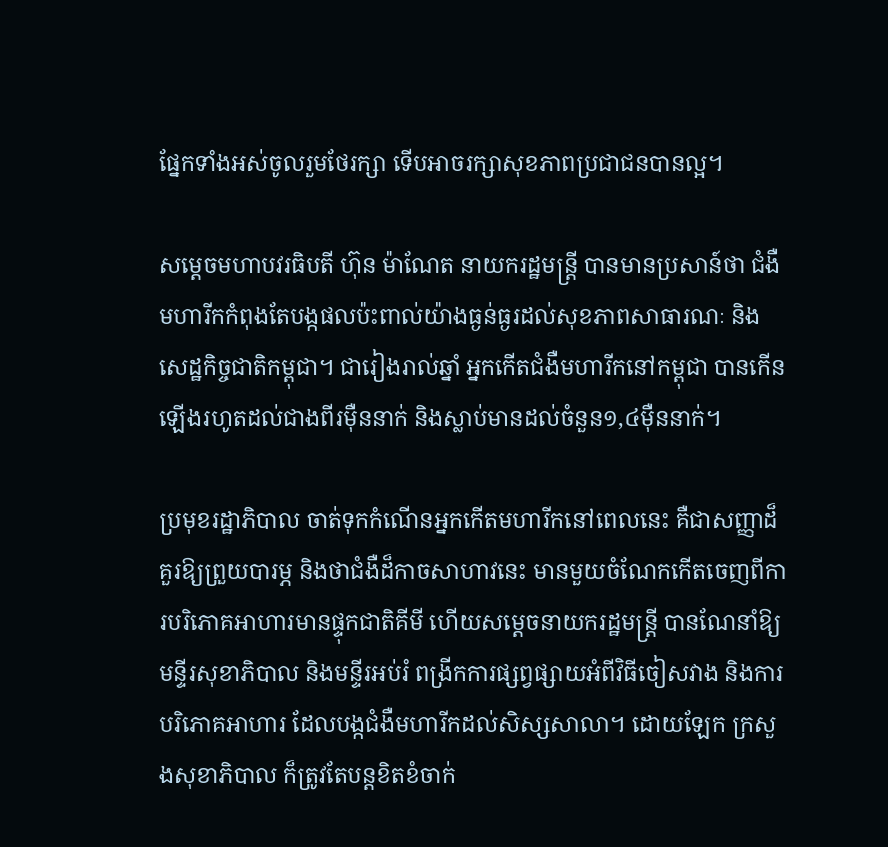ផ្នែកទាំងអស់ចូលរួមថែរក្សា ទើបអាចរក្សាសុខភាពប្រជាជនបានល្អ។

សម្ដេចមហាបវរធិបតី ហ៊ុន ម៉ាណែត នាយករដ្ឋមន្រ្តី បានមានប្រសាន៍ថា ជំងឺមហារីកកំពុងតែបង្កផលប៉ះពាល់យ៉ាងធ្ងន់ធ្ងរដល់សុខភាពសាធារណៈ និងសេដ្ឋកិច្ចជាតិកម្ពុជា។ ជារៀងរាល់ឆ្នាំ អ្នកកើតជំងឺមហារីកនៅកម្ពុជា បានកើនឡើងរហូតដល់ជាងពីរម៉ឺននាក់ និងស្លាប់មានដល់ចំនួន១,៤ម៉ឺននាក់។

ប្រមុខរដ្ឋាភិបាល ចាត់ទុកកំណើនអ្នកកើតមហារីកនៅពេលនេះ គឺជាសញ្ញាដ៏គួរឱ្យព្រួយបារម្ភ និងថាជំងឺដ៏កាចសាហាវនេះ មានមួយចំណែកកើតចេញពីការបរិភោគអាហារមានផ្ទុកជាតិគីមី ហើយសម្ដេចនាយករដ្ឋមន្រ្តី បានណែនាំឱ្យមន្ទីរសុខាភិបាល និងមន្ទីរអប់រំ ពង្រីកការផ្សព្វផ្សាយអំពីវិធីចៀសវាង និងការបរិភោគអាហារ ដែលបង្កជំងឺមហារីកដល់សិស្សសាលា។ ដោយឡែក ក្រសួងសុខាភិបាល ក៏ត្រូវតែបន្តខិតខំចាក់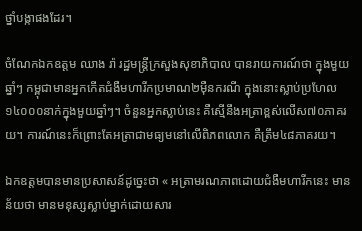ថ្នាំបង្កាផងដែរ។

ចំណែកឯកឧត្តម ឈាង រ៉ា រដ្ឋមន្រ្តីក្រសួងសុខាភិបាល បានរាយការណ៍ថា ក្នុងមួយឆ្នាំៗ កម្ពុជាមានអ្នកកើតជំងឺមហារីកប្រមាណ២ម៉ឺនករណី ក្នុងនោះស្លាប់ប្រហែល១៤០០០នាក់ក្នុងមួយឆ្នាំៗ។ ចំនួនអ្នកស្លាប់នេះ គឺស្មើនឹងអត្រាខ្ពស់លើស៧០ភាគរយ។ ការណ៍នេះក៏ព្រោះតែអត្រាជាមធ្យមនៅលើពិភពលោក គឺត្រឹម៤៨ភាគរយ។

ឯកឧត្តមបានមានប្រសាសន៍ដូច្នេះថា « អត្រាមរណភាពដោយជំងឺមហារីកនេះ មានន័យថា មានមនុស្សស្លាប់ម្នាក់ដោយសារ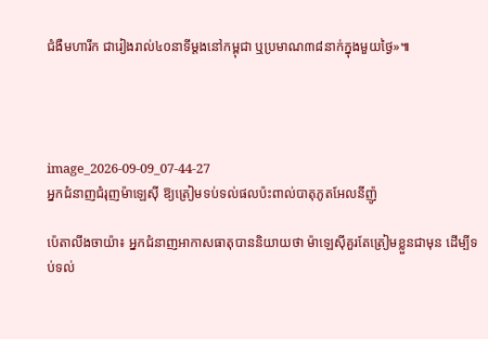ជំងឺមហារីក ជារៀងរាល់៤០នាទីម្តងនៅកម្ពុជា ឬប្រមាណ៣៨នាក់ក្នុងមួយថ្ងៃ»៕




image_2026-09-09_07-44-27
អ្នកជំនាញជំរុញម៉ាឡេស៊ី ឱ្យត្រៀមទប់ទល់ផលប៉ះពាល់បាតុភូតអែលនីញ៉ូ

ប៉េតាលីងចាយ៉ា៖ អ្នកជំនាញអាកាសធាតុបាននិយាយថា ម៉ាឡេស៊ីគួរតែត្រៀមខ្លួនជាមុន ដើម្បីទប់ទល់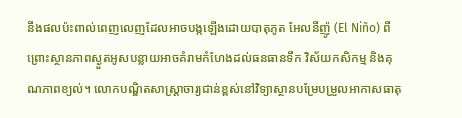នឹងផលប៉ះពាល់ពេញលេញដែលអាចបង្កឡើងដោយបាតុភូត អែលនីញ៉ូ (El Niño) ពីព្រោះស្ថានភាពស្ងួតអូសបន្លាយអាចគំរាមកំហែងដល់ធនធានទឹក វិស័យកសិកម្ម និងគុណភាពខ្យល់។ លោកបណ្ឌិតសាស្ត្រាចារ្យជាន់ខ្ពស់នៅវិទ្យាស្ថានបម្រែបម្រួលអាកាសធាតុ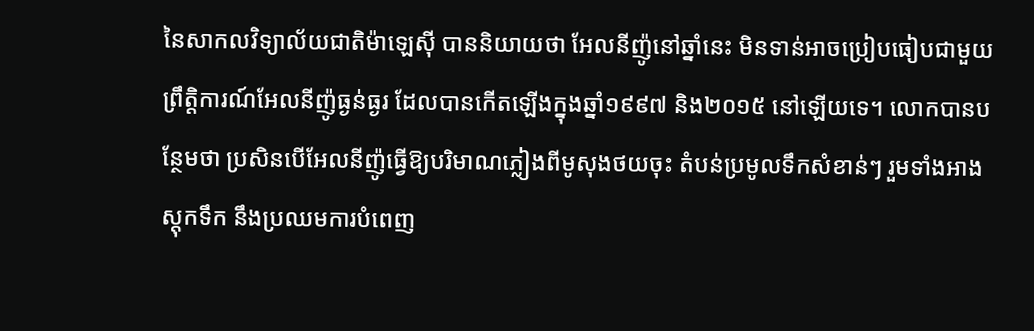នៃសាកលវិទ្យាល័យជាតិម៉ាឡេស៊ី បាននិយាយថា អែលនីញ៉ូនៅឆ្នាំនេះ មិនទាន់អាចប្រៀបធៀបជាមួយព្រឹត្តិការណ៍អែលនីញ៉ូធ្ងន់ធ្ងរ ដែលបានកើតឡើងក្នុងឆ្នាំ១៩៩៧ និង២០១៥ នៅឡើយទេ។ លោកបានបន្ថែមថា ប្រសិនបើអែលនីញ៉ូធ្វើឱ្យបរិមាណភ្លៀងពីមូសុងថយចុះ តំបន់ប្រមូលទឹកសំខាន់ៗ រួមទាំងអាងស្តុកទឹក នឹងប្រឈមការបំពេញ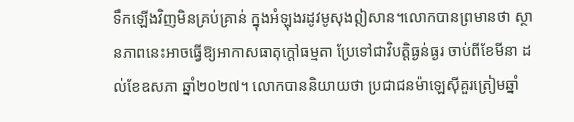ទឹកឡើងវិញមិនគ្រប់គ្រាន់ ក្នុងអំឡុងរដូវមូសុងឦសាន។លោកបានព្រមានថា ស្ថានភាពនេះអាចធ្វើឱ្យអាកាសធាតុក្តៅធម្មតា ប្រែទៅជាវិបត្តិធ្ងន់ធ្ងរ ចាប់ពីខែមីនា ដល់ខែឧសភា ឆ្នាំ២០២៧។ លោកបាននិយាយថា ប្រជាជនម៉ាឡេស៊ីគួរត្រៀមឆ្នាំ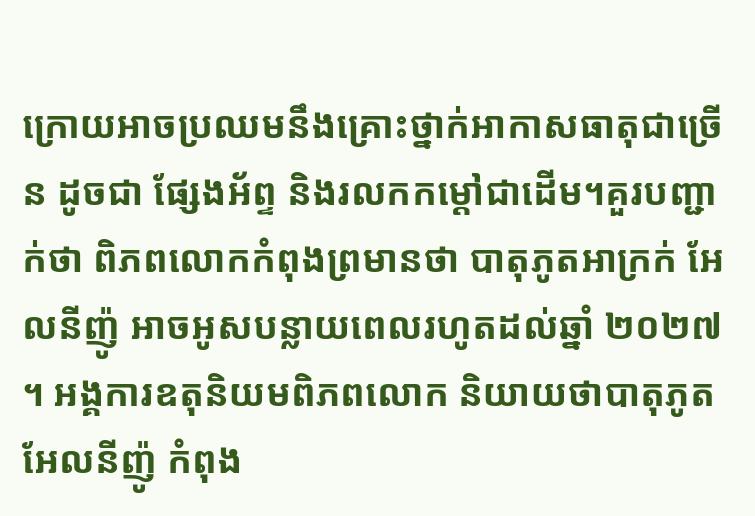ក្រោយអាចប្រឈមនឹងគ្រោះថ្នាក់អាកាសធាតុជាច្រើន ដូចជា ផ្សែងអ័ព្ទ និងរលកកម្តៅជាដើម។គួរបញ្ជាក់ថា ពិភពលោកកំពុងព្រមានថា បាតុភូតអាក្រក់ អែលនីញ៉ូ អាចអូសបន្លាយពេលរហូតដល់ឆ្នាំ ២០២៧ ។ អង្គការឧតុនិយមពិភពលោក និយាយថាបាតុភូតអែលនីញ៉ូ កំពុង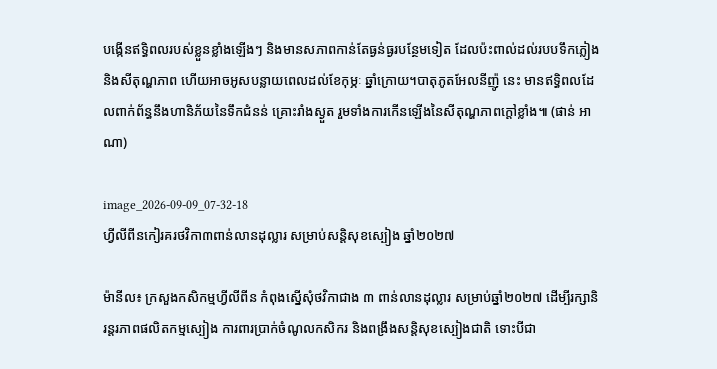បង្កើនឥទ្ធិពលរបស់ខ្លួនខ្លាំងឡើងៗ និងមានសភាពកាន់តែធ្ងន់ធ្ងរបន្ថែមទៀត ដែលប៉ះពាល់ដល់របបទឹកភ្លៀង និងសីតុណ្ហភាព ហើយអាចអូសបន្លាយពេលដល់ខែកុម្ភៈ ឆ្នាំក្រោយ។បាតុភូតអែលនីញ៉ូ នេះ មានឥទ្ធិពលដែលពាក់ព័ន្ធនឹងហានិភ័យនៃទឹកជំនន់ គ្រោះរាំងស្ងួត រួមទាំងការកើនឡើងនៃសីតុណ្ហភាពក្ដៅខ្លាំង៕ (ផាន់ អាណា)

image_2026-09-09_07-32-18
ហ្វីលីពីនកៀរគរថវិកា៣ពាន់លានដុល្លារ សម្រាប់សន្តិសុខស្បៀង ឆ្នាំ២០២៧

ម៉ានីល៖ ក្រសួងកសិកម្មហ្វីលីពីន កំពុងស្នើសុំថវិកាជាង ៣ ពាន់លានដុល្លារ សម្រាប់ឆ្នាំ២០២៧ ដើម្បីរក្សានិរន្តរភាពផលិតកម្មស្បៀង ការពារប្រាក់ចំណូលកសិករ និងពង្រឹងសន្តិសុខស្បៀងជាតិ ទោះបីជា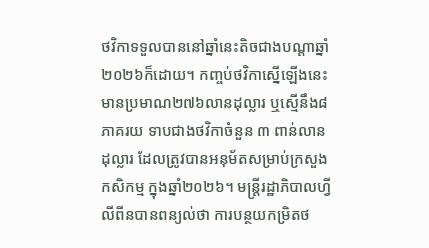ថវិកាទទួលបាននៅឆ្នាំនេះតិចជាងបណ្តាឆ្នាំ២០២៦ក៏ដោយ។ កញ្ចប់ថវិកាស្នើឡើងនេះ មានប្រមាណ២៧៦លានដុល្លារ ឬស្មើនឹង៨ភាគរយ ទាបជាងថវិកាចំនួន ៣ ពាន់លានដុល្លារ ដែលត្រូវបានអនុម័តសម្រាប់ក្រសួងកសិកម្ម ក្នុងឆ្នាំ២០២៦។ មន្ត្រីរដ្ឋាភិបាលហ្វីលីពីនបានពន្យល់ថា ការបន្ថយកម្រិតថ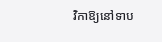វិកាឱ្យនៅទាប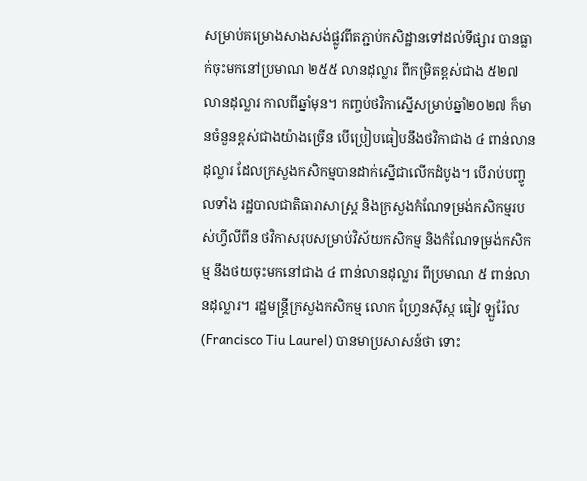សម្រាប់គម្រោងសាងសង់ផ្លូវពីតភ្ជាប់កសិដ្ឋានទៅដល់ទីផ្សារ បានធ្លាក់ចុះមកនៅប្រមាណ ២៥៥ លានដុល្លារ ពីកម្រិតខ្ពស់ជាង ៥២៧ លានដុល្លារ កាលពីឆ្នាំមុន។ កញ្ចប់ថវិកាស្នើសម្រាប់ឆ្នាំ២០២៧ ក៏មានចំនួនខ្ពស់ជាងយ៉ាងច្រើន បើប្រៀបធៀបនឹងថវិកាជាង ៤ ពាន់លានដុល្លារ ដែលក្រសួងកសិកម្មបានដាក់ស្នើជាលើកដំបូង។ បើរាប់បញ្ចូលទាំង រដ្ឋបាលជាតិធារាសាស្ត្រ និងក្រសួងកំណែទម្រង់កសិកម្មរបស់ហ្វីលីពីន ថវិកាសរុបសម្រាប់វិស័យកសិកម្ម និងកំណែទម្រង់កសិកម្ម នឹងថយចុះមកនៅជាង ៤ ពាន់លានដុល្លារ ពីប្រមាណ ៥ ពាន់លានដុល្លារ។ រដ្ឋមន្ត្រីក្រសួងកសិកម្ម លោក ហ្វ្រែនស៊ីស្ក ធៀវ ឡួរ៉ែល (Francisco Tiu Laurel) បានមាប្រសាសន៍ថា ទោះ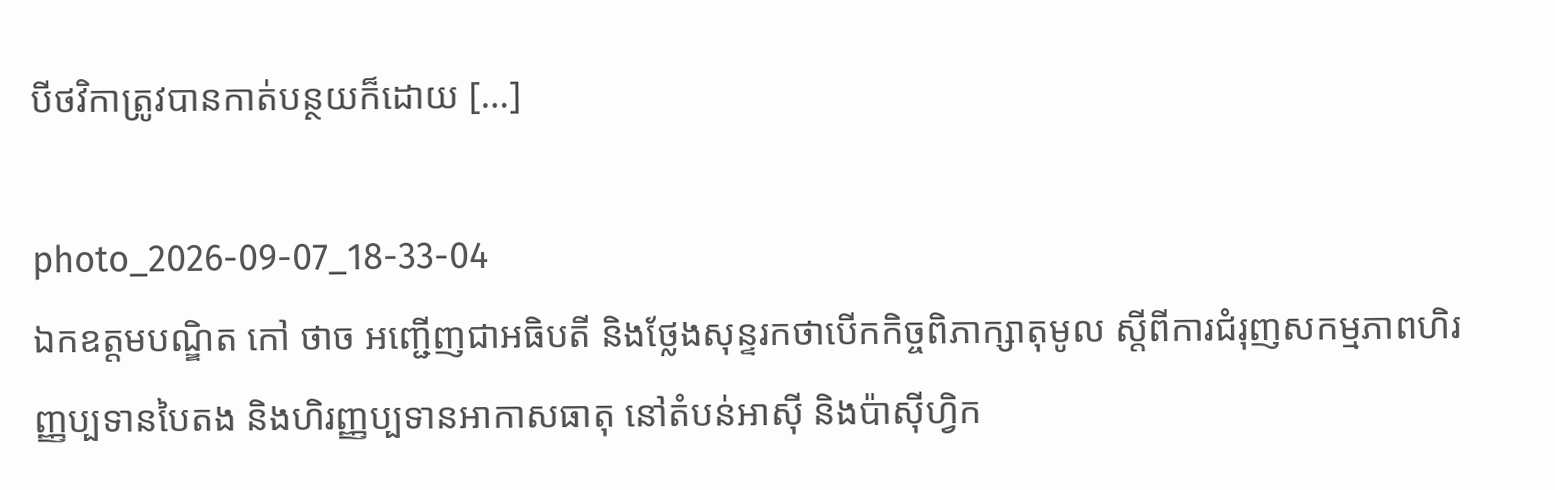បីថវិកាត្រូវបានកាត់បន្ថយក៏ដោយ […]

photo_2026-09-07_18-33-04
ឯកឧត្តមបណ្ឌិត កៅ ថាច អញ្ជើញជាអធិបតី និងថ្លែងសុន្ទរកថាបើកកិច្ចពិភាក្សាតុមូល ស្តីពីការជំរុញសកម្មភាពហិរញ្ញប្បទានបៃតង និងហិរញ្ញប្បទានអាកាសធាតុ នៅតំបន់អាស៊ី និងប៉ាស៊ីហ្វិក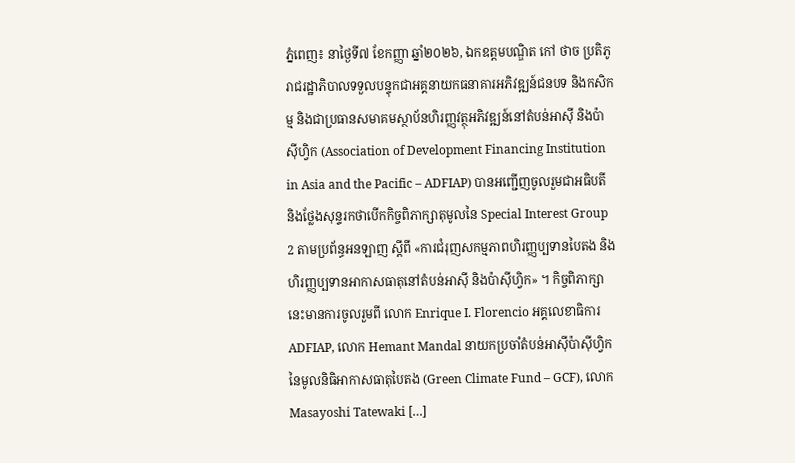ភ្នំពេញ៖ នាថ្ងៃទី៧ ខែកញ្ញា ឆ្នាំ២០២៦, ឯកឧត្តមបណ្ឌិត កៅ ថាច ប្រតិភូរាជរដ្ឋាភិបាលទទួលបន្ទុកជាអគ្គនាយកធនាគារអភិវឌ្ឍន៍ជនបទ និងកសិកម្ម និងជាប្រធានសមាគមស្ថាប័នហិរញ្ញវត្ថុអភិវឌ្ឍន៍នៅតំបន់អាស៊ី និងប៉ាស៊ីហ្វិក (Association of Development Financing Institution in Asia and the Pacific – ADFIAP) បានអញ្ជើញចូលរួមជាអធិបតី និងថ្លែងសុន្ទរកថាបើកកិច្ចពិភាក្សាតុមូលនៃ Special Interest Group 2 តាមប្រព័ន្ធអនឡាញ ស្តីពី «ការជំរុញសកម្មភាពហិរញ្ញប្បទានបៃតង និងហិរញ្ញប្បទានអាកាសធាតុនៅតំបន់អាស៊ី និងប៉ាស៊ីហ្វិក» ។ កិច្ចពិភាក្សានេះមានការចូលរួមពី លោក Enrique I. Florencio អគ្គលេខាធិការ ADFIAP, លោក Hemant Mandal នាយកប្រចាំតំបន់អាស៊ីប៉ាស៊ីហ្វិក នៃមូលនិធិអាកាសធាតុបៃតង (Green Climate Fund – GCF), លោក Masayoshi Tatewaki […]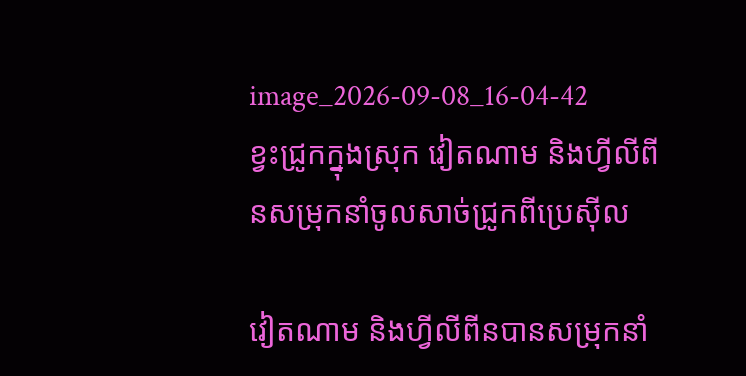image_2026-09-08_16-04-42
ខ្វះជ្រូកក្នុងស្រុក វៀតណាម និងហ្វីលីពីនសម្រុកនាំចូលសាច់ជ្រូកពីប្រេស៊ីល

វៀតណាម និងហ្វីលីពីនបានសម្រុកនាំ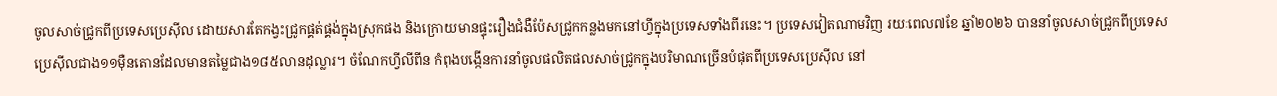ចូលសាច់ជ្រូកពីប្រទេសប្រេស៊ីល ដោយសារតែកង្វះជ្រូកផ្គត់ផ្គង់ក្នុងស្រុកផង និងក្រោយមានផ្ទុះរឿងជំងឺប៉ែសជ្រូកកន្លងមកនៅហ្វីក្នុងប្រទេសទាំងពីរនេះ។ ប្រទេសវៀតណាមវិញ រយៈពេល៧ខែ ឆ្នាំ២០២៦ បាននាំចូលសាច់ជ្រូកពីប្រទេសប្រេស៊ីលជាង១១ម៉ឺនតោនដែលមានតម្លៃជាង១៨៥លានដុល្លារ។ ចំណែកហ្វីលីពីន កំពុងបង្កើនការនាំចូលផលិតផលសាច់ជ្រូកក្នុងបរិមាណច្រើនបំផុតពីប្រទេសប្រេស៊ីល នៅ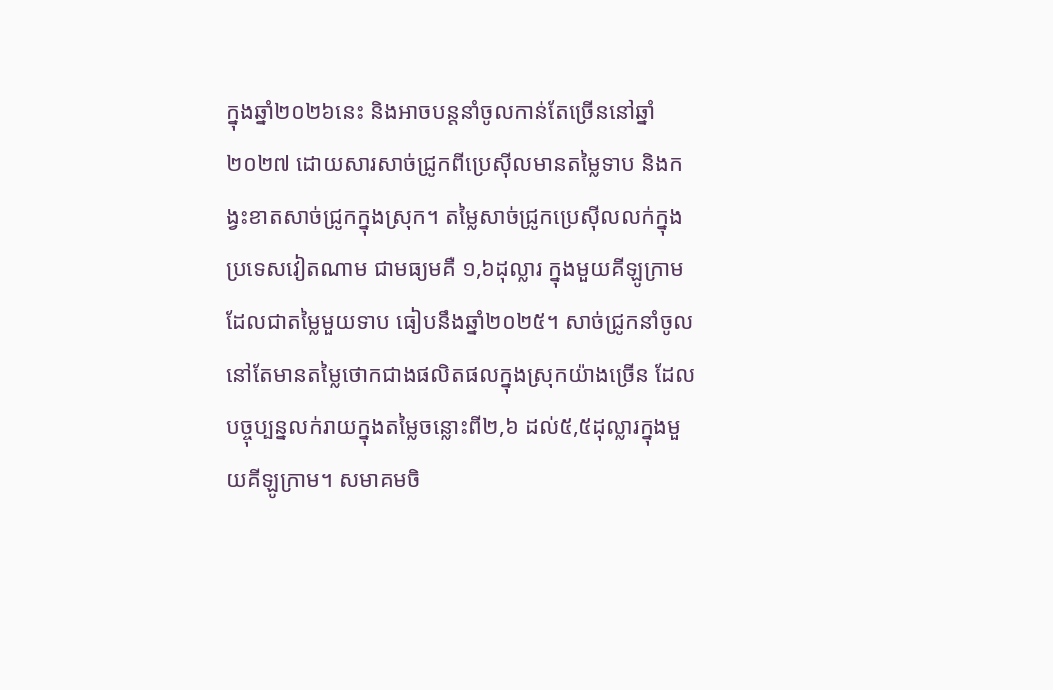ក្នុងឆ្នាំ២០២៦នេះ និងអាចបន្តនាំចូលកាន់តែច្រើននៅឆ្នាំ២០២៧ ដោយសារសាច់ជ្រូកពីប្រេស៊ីលមានតម្លៃទាប និងកង្វះខាតសាច់ជ្រូកក្នុងស្រុក។ តម្លៃសាច់ជ្រូកប្រេស៊ីលលក់ក្នុងប្រទេសវៀតណាម ជាមធ្យមគឺ ១,៦ដុល្លារ ក្នុងមួយគីឡូក្រាម ដែលជាតម្លៃមួយទាប ធៀបនឹងឆ្នាំ២០២៥។ សាច់ជ្រូកនាំចូលនៅតែមានតម្លៃថោកជាងផលិតផលក្នុងស្រុកយ៉ាងច្រើន ដែលបច្ចុប្បន្នលក់រាយក្នុងតម្លៃចន្លោះពី២,៦ ដល់៥,៥ដុល្លារក្នុងមួយគីឡូក្រាម។ សមាគមចិ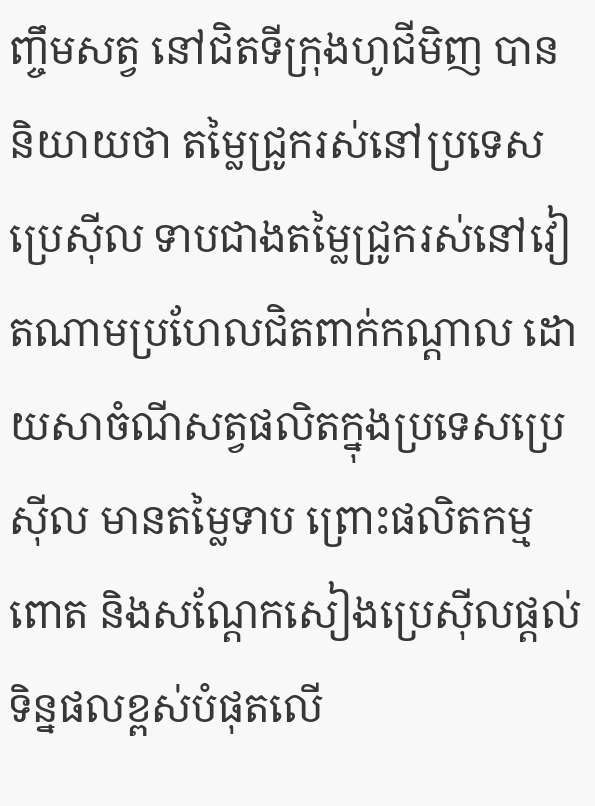ញ្ចឹមសត្វ នៅជិតទីក្រុងហូជីមិញ បាននិយាយថា តម្លៃជ្រូករស់នៅប្រទេសប្រេស៊ីល ទាបជាងតម្លៃជ្រូករស់នៅវៀតណាមប្រហែលជិតពាក់កណ្ដាល ដោយសាចំណីសត្វផលិតក្នុងប្រទេសប្រេស៊ីល មានតម្លៃទាប ព្រោះផលិតកម្មពោត និងសណ្តែកសៀងប្រេស៊ីលផ្តល់ទិន្នផលខ្ពស់បំផុតលើ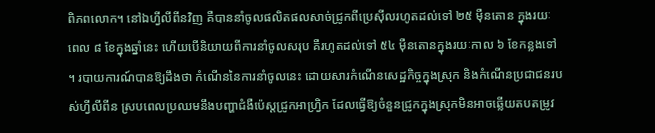ពិភពលោក។ នៅឯហ្វីលីពីនវិញ គឺបាននាំចូលផលិតផលសាច់ជ្រូកពីប្រេស៊ីលរហូតដល់ទៅ ២៥ ម៉ឺនតោន ក្នុងរយៈពេល ៨ ខែក្នុងឆ្នាំនេះ ហើយបើនិយាយពីការនាំចូលសរុប គឺរហូតដល់ទៅ ៥៤ ម៉ឺនតោនក្នុងរយៈកាល ៦ ខែកន្លងទៅ ។ របាយការណ៍បានឱ្យដឹងថា កំណើននៃការនាំចូលនេះ ដោយសារកំណើនសេដ្ឋកិច្ចក្នុងស្រុក និងកំណើនប្រជាជនរបស់ហ្វីលីពីន ស្របពេលប្រឈមនឹងបញ្ហាជំងឺប៉េស្តជ្រូកអាហ្វ្រិក ដែលធ្វើឱ្យចំនួនជ្រូកក្នុងស្រុកមិនអាចឆ្លើយតបតម្រូវ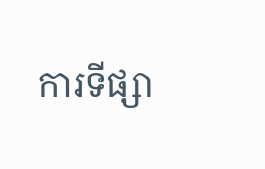ការទីផ្សា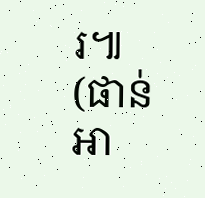រ៕ (ផាន់ អា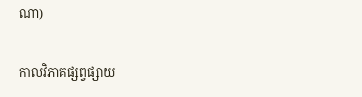ណា)

កាលវិភាគផ្សព្វផ្សាយ